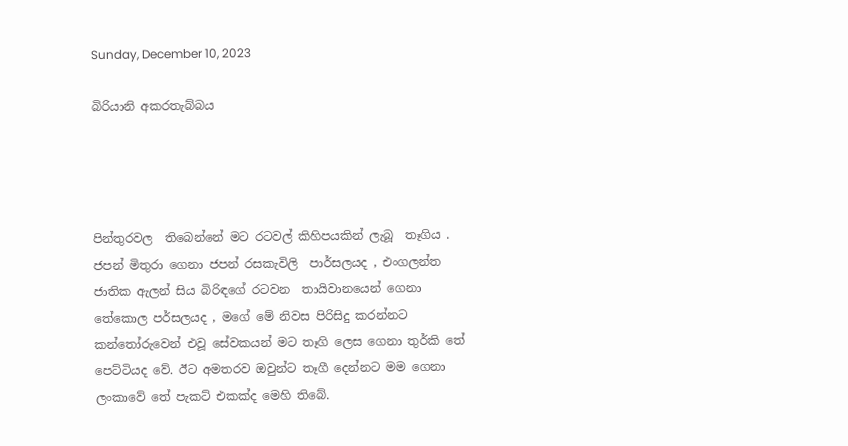Sunday, December 10, 2023

බිරියානි අකරතැබ්බය




පින්තුරවල  තිබෙන්නේ මට රටවල් කිහිපයකින් ලැබූ  තෑගිය .  ජපන් මිතුරා ගෙනා ජපන් රසකැවිලි  පාර්සලයද , එංගලන්ත ජාතික ඇලන් සිය බිරිඳගේ රටවන  තායිවානයෙන් ගෙනා තේකොල පර්සලයද , මගේ මේ නිවස පිරිසිදු කරන්නට කන්තෝරුවෙන් එවූ සේවකයන් මට තෑගි ලෙස ගෙනා තුර්කි තේ පෙට්ටියද වේ. ඊට අමතරව ඔවුන්ට තෑගී දෙන්නට මම ගෙනා ලංකාවේ තේ පැකට් එකක්ද මෙහි තිබේ.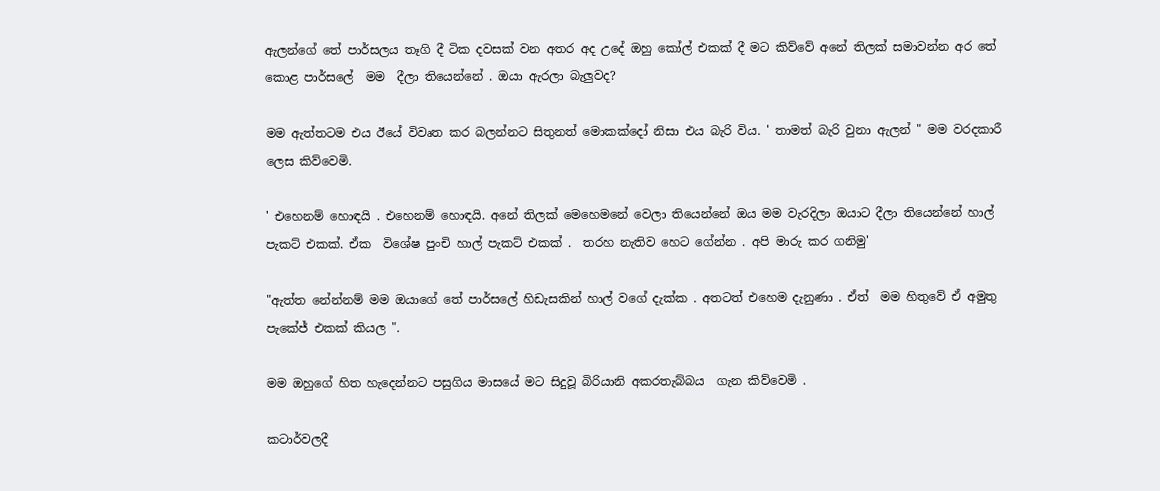ඇලන්ගේ තේ පාර්සලය තෑගි දී ටික දවසක් වන අතර අද උදේ ඔහු කෝල් එකක් දී මට කිව්වේ අනේ තිලක් සමාවන්න අර තේ කොළ පාර්සලේ  මම  දීලා තියෙන්නේ . ඔයා ඇරලා බැලුවද?

මම ඇත්තටම එය ඊයේ විවෘත කර බලන්නට සිතුනත් මොකක්දෝ නිසා එය බැරි විය. ' තාමත් බැරි වුනා ඇලන් " මම වරදකාරී ලෙස කිව්වෙමි.

' එහෙනම් හොඳයි . එහෙනම් හොඳයි. අනේ තිලක් මෙහෙමනේ වෙලා තියෙන්නේ ඔය මම වැරදිලා ඔයාට දීලා තියෙන්නේ හාල් පැකට් එකක්. ඒක  විශේෂ පුංචි හාල් පැකට් එකක් .  තරහ නැතිව හෙට ගේන්න . අපි මාරු කර ගනිමු'

"ඇත්ත නේන්නම් මම ඔයාගේ තේ පාර්සලේ හිඩැසකින් හාල් වගේ දැක්ක . අතටත් එහෙම දැනුණා . ඒත්  මම හිතුවේ ඒ අමුතු පැකේජ් එකක් කියල ".

මම ඔහුගේ හිත හැදෙන්නට පසුගිය මාසයේ මට සිදුවූ බිරියානි අකරතැබ්බය  ගැන කිව්වෙමි .

කටාර්වලදී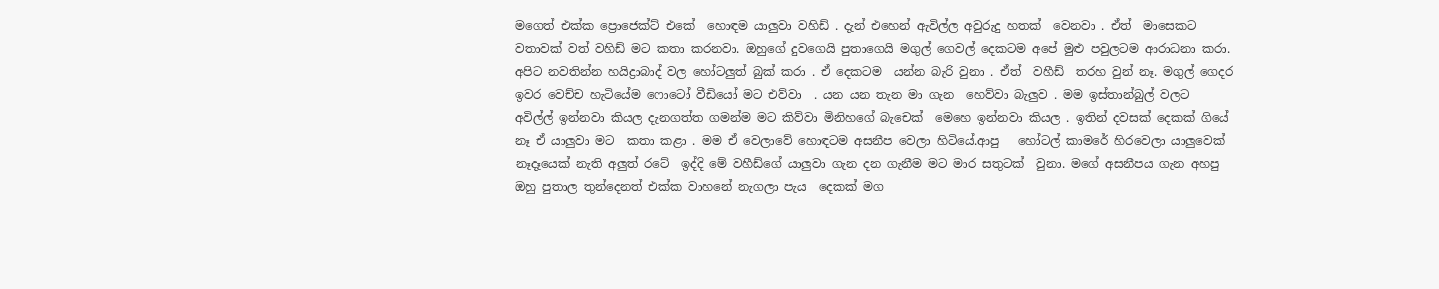මගෙත් එක්ක ප්‍රොජෙක්ට් එකේ  හොඳම යාලුවා වහිඩ් . දැන් එහෙන් ඇවිල්ල අවුරුදු හතක්  වෙනවා . ඒත්  මාසෙකට වතාවක් වත් වහිඩ් මට කතා කරනවා. ඔහුගේ දුවගෙයි පුතාගෙයි මගුල් ගෙවල් දෙකටම අපේ මුළු පවුලටම ආරාධනා කරා. අපිට නවතින්න හයිද්‍රාබාද් වල හෝටලුත් බුක් කරා . ඒ දෙකටම  යන්න බැරි වුනා . ඒත්  වහීඩ්  තරහ වුන් නෑ. මගුල් ගෙදර ඉවර වෙච්ච හැටියේම ෆොටෝ වීඩියෝ මට එව්වා  . යන යන තැන මා ගැන  හෙව්වා බැලුව . මම ඉස්තාන්බුල් වලට අවිල්ල් ඉන්නවා කියල දැනගත්ත ගමන්ම මට කිව්වා මිනිහගේ බැචෙක්  මෙහෙ ඉන්නවා කියල . ඉතින් දවසක් දෙකක් ගියේ නෑ ඒ යාලුවා මට  කතා කළා . මම ඒ වෙලාවේ හොඳටම අසනීප වෙලා හිටියේ.ආපු   හෝටල් කාමරේ හිරවෙලා යාලුවෙක් නෑදෑයෙක් නැති අලුත් රටේ  ඉද්දි මේ වහීඩ්ගේ යාලුවා ගැන දන ගැනීම මට මාර සතුටක්  වුනා. මගේ අසනීපය ගැන අහපු ඔහු පුතාල තුන්දෙනත් එක්ක වාහනේ නැගලා පැය  දෙකක් මග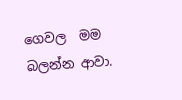ගෙවල  මම බලන්න ආවා.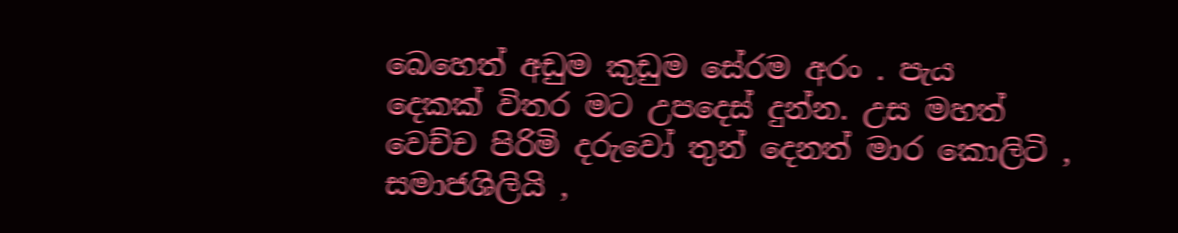බෙහෙත් අඩුම කුඩුම සේරම අරං . පැය  දෙකක් විතර මට උපදෙස් දුන්න. උස මහත් වෙච්ච පිරිමි දරුවෝ තුන් දෙනත් මාර කොලිටි , සමාජශිලියි ,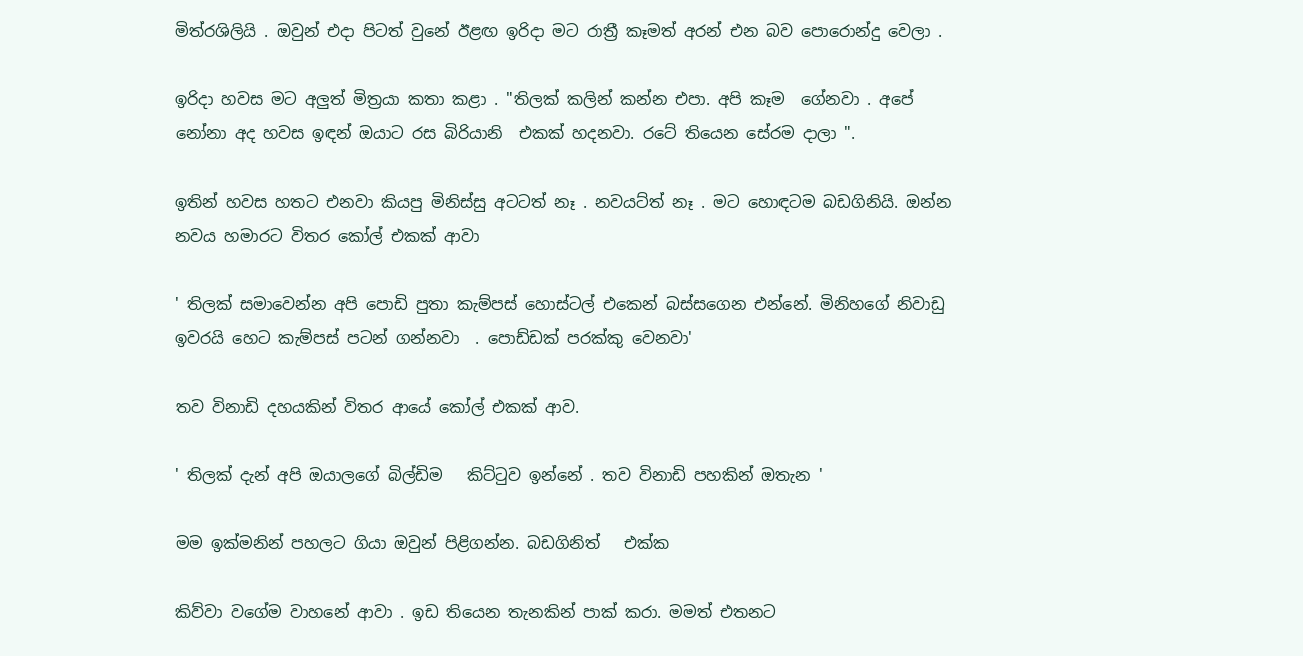මිත්රශිලියි . ඔවුන් එදා පිටත් වුනේ ඊළඟ ඉරිදා මට රාත්‍රී කෑමත් අරන් එන බව පොරොන්දු වෙලා .

ඉරිදා හවස මට අලුත් මිත්‍රයා කතා කළා . "තිලක් කලින් කන්න එපා. අපි කෑම  ගේනවා . අපේ නෝනා අද හවස ඉඳන් ඔයාට රස බිරියානි  එකක් හදනවා. රටේ තියෙන සේරම දාලා ".

ඉතින් හවස හතට එනවා කියපු මිනිස්සු අටටත් නෑ . නවයට්ත් නෑ . මට හොඳටම බඩගිනියි. ඔන්න නවය හමාරට විතර කෝල් එකක් ආවා

' තිලක් සමාවෙන්න අපි පොඩි පුතා කැම්පස් හොස්ටල් එකෙන් බස්සගෙන එන්නේ. මිනිහගේ නිවාඩු ඉවරයි හෙට කැම්පස් පටන් ගන්නවා  . පොඩ්ඩක් පරක්කු වෙනවා'

තව විනාඩි දහයකින් විතර ආයේ කෝල් එකක් ආව.

' තිලක් දැන් අපි ඔයාලගේ බිල්ඩිම   කිට්ටුව ඉන්නේ . තව විනාඩි පහකින් ඔතැන '

මම ඉක්මනින් පහලට ගියා ඔවුන් පිළිගන්න. බඩගිනිත්   එක්ක

කිව්වා වගේම වාහනේ ආවා . ඉඩ තියෙන තැනකින් පාක් කරා. මමත් එතනට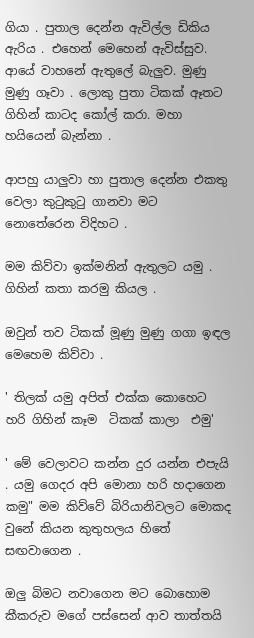ගියා . පුතාල දෙන්න ඇවිල්ල ඩිකිය ඇරිය . එහෙන් මෙහෙන් ඇවිස්සුව. ආයේ වාහනේ ඇතුලේ බැලුව. මුණු මුණු ගෑවා . ලොකු පුතා ටිකක් ඈතට ගිහින් කාටද කෝල් කරා. මහා හයියෙන් බැන්නා .

ආපහු යාලුවා හා පුතාල දෙන්න එකතු වෙලා කුටුකුටු ගානවා මට නොතේරෙන විදිහට .

මම කිව්වා ඉක්මනින් ඇතුලට යමු . ගිහින් කතා කරමු කියල .

ඔවුන් තව ටිකක් මූණු මුණු ගගා ඉඳල මෙහෙම කිව්වා .

' තිලක් යමු අපිත් එක්ක කොහෙට හරි ගිහින් කෑම  ටිකක් කාලා  එමු'

' මේ වෙලාවට කන්න දුර යන්න එපැයි . යමු ගෙදර අපි මොනා හරි හදාගෙන කමු" මම කිව්වේ බිරියානිවලට මොකද වුනේ කියන කුතුහලය හිතේ සඟවාගෙන .

ඔලු බිමට නවාගෙන මට බොහොම කීකරුව මගේ පස්සෙන් ආව තාත්තයි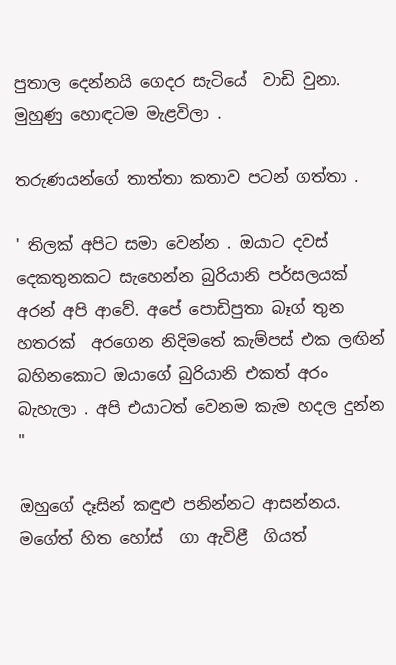පුතාල දෙන්නයි ගෙදර සැටියේ  වාඩි වුනා. මුහුණු හොඳටම මැළවිලා .

තරුණයන්ගේ තාත්තා කතාව පටන් ගත්තා .

' තිලක් අපිට සමා වෙන්න . ඔයාට දවස් දෙකතුනකට සැහෙන්න බුරියානි පර්සලයක් අරන් අපි ආවේ. අපේ පොඩිපුතා බෑග් තුන හතරක්  අරගෙන නිදිමතේ කැම්පස් එක ලඟින් බහිනකොට ඔයාගේ බුරියානි එකත් අරං බැහැලා . අපි එයාටත් වෙනම කැම හදල දුන්න  "

ඔහුගේ දෑසින් කඳුළු පනින්නට ආසන්නය. මගේත් හිත හෝස්  ගා ඇවිළී  ගියත්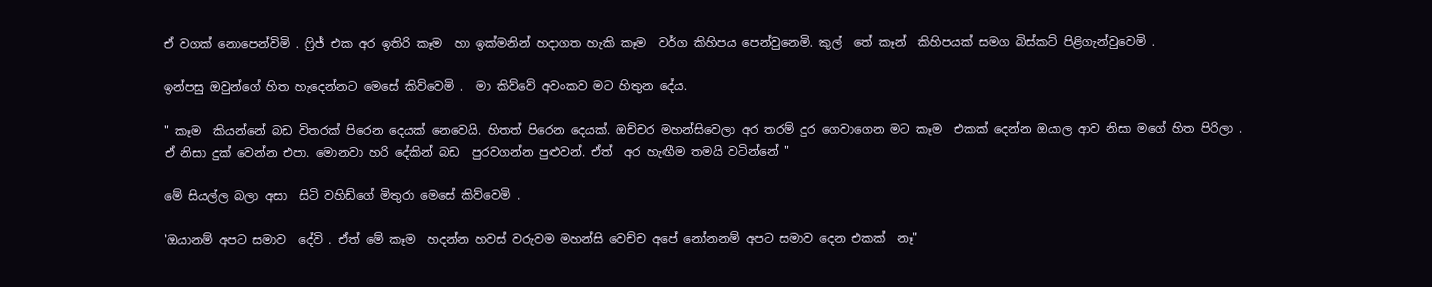ඒ වගක් නොපෙන්විමි . ෆ්‍රිජ් එක අර ඉතිරි කෑම  හා ඉක්මනින් හදාගත හැකි කෑම  වර්ග කිහිපය පෙන්වුනෙමි. කුල්  තේ කෑන්  කිහිපයක් සමග බිස්කට් පිළිගැන්වුවෙමි .

ඉන්පසු ඔවුන්ගේ හිත හැදෙන්නට මෙසේ කිව්වෙමි .  මා කිව්වේ අවංකව මට හිතුන දේය.

" කෑම  කියන්නේ බඩ විතරක් පිරෙන දෙයක් නෙවෙයි. හිතත් පිරෙන දෙයක්. ඔච්චර මහන්සිවෙලා අර තරම් දුර ගෙවාගෙන මට කෑම  එකක් දෙන්න ඔයාල ආව නිසා මගේ හිත පිරිලා . ඒ නිසා දුක් වෙන්න එපා. මොනවා හරි දේකින් බඩ  පුරවගන්න පුළුවන්. ඒත්  අර හැඟීම තමයි වටින්නේ "

මේ සියල්ල බලා අසා  සිටි වහිඩ්ගේ මිතුරා මෙසේ කිව්වෙමි .

'ඔයානම් අපට සමාව  දේවි . ඒත් මේ කෑම  හදන්න හවස් වරුවම මහන්සි වෙච්ච අපේ නෝනනම් අපට සමාව දෙන එකක්  නෑ"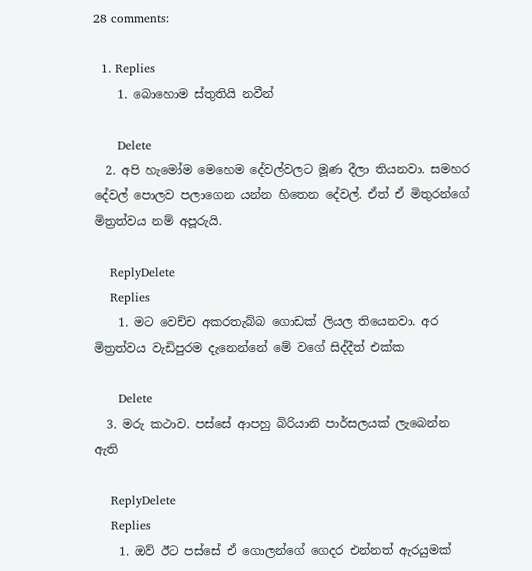28 comments:

  1. Replies
    1. බොහොම ස්තුතියි නවීන්

      Delete
  2. අපි හැමෝම මෙහෙම දේවල්වලට මූණ දීලා තියනවා. සමහර දේවල් පොලව පලාගෙන යන්න හිතෙන දේවල්. ඒත් ඒ මිතුරන්ගේ මිත්‍රත්වය නම් අපූරුයි.

    ReplyDelete
    Replies
    1. මට වෙච්ච අකරතැබ්බ ගොඩක් ලියල තියෙනවා. අර මිත්‍රත්වය වැඩිපුරම දැනෙන්නේ මේ වගේ සිද්දීත් එක්ක

      Delete
  3. මරු කථාව. පස්සේ ආපහු බිරියානි පාර්සලයක් ලැබෙන්න ඇති

    ReplyDelete
    Replies
    1. ඔව් ඊට පස්සේ ඒ ගොලන්ගේ ගෙදර එන්නත් ඇරයුමක්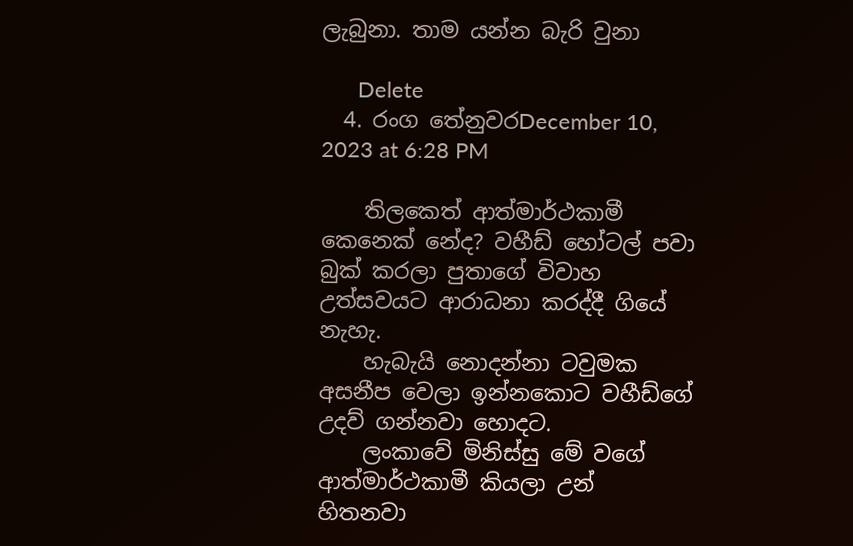ලැබුනා. තාම යන්න බැරි වුනා

      Delete
  4. රංග තේනුවරDecember 10, 2023 at 6:28 PM

    තිලකෙත් ආත්මාර්ථකාමී කෙනෙක් නේද? වහීඩ් හෝටල් පවා බුක් කරලා පුතාගේ විවාහ උත්සවයට ආරාධනා කරද්දී ගියේ නැහැ.
    හැබැයි නොදන්නා ටවුමක අසනීප වෙලා ඉන්නකොට වහීඩ්ගේ උදව් ගන්නවා හොදට.
    ලංකාවේ මිනිස්සු මේ වගේ ආත්මාර්ථකාමී කියලා උන් හිතනවා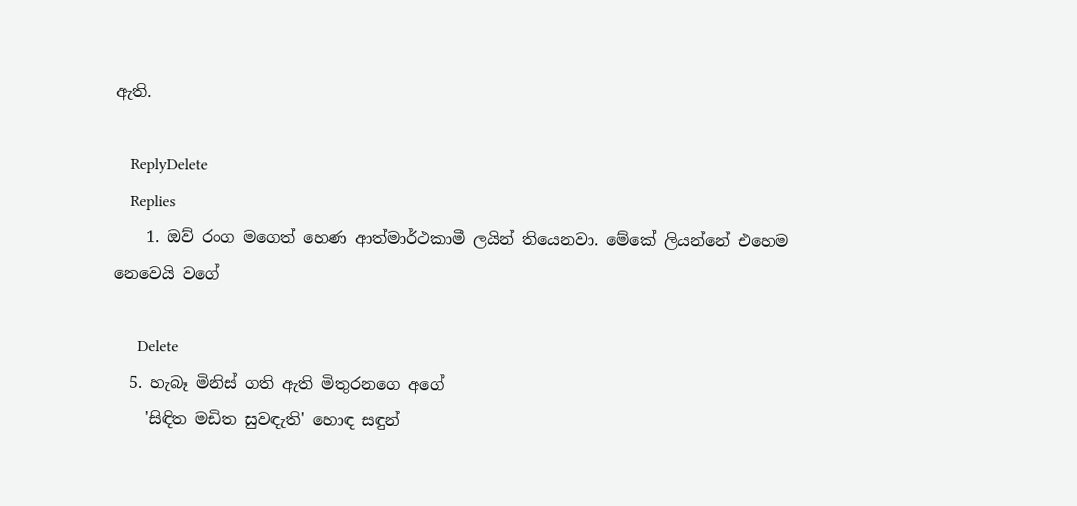ඇති.

    ReplyDelete
    Replies
    1. ඔව් රංග මගෙත් හෙණ ආත්මාර්ථකාමී ලයින් තියෙනවා. මේකේ ලියන්නේ එහෙම නෙවෙයි වගේ

      Delete
  5. හැබෑ මිනිස් ගති ඇති මිතුරනගෙ අගේ
    'සිඳිත මඩිත සුවඳැති' හොඳ සඳුන්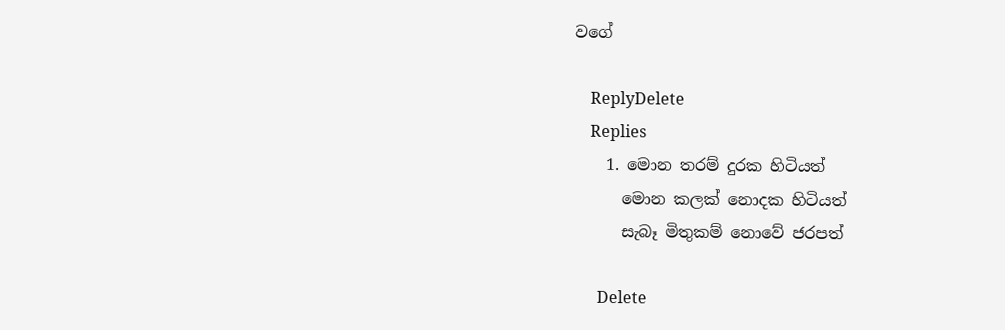වගේ

    ReplyDelete
    Replies
    1. මොන තරම් දුරක හිටියත්
      මොන කලක් නොදක හිටියත්
      සැබෑ මිතුකම් නොවේ ජරපත්

      Delete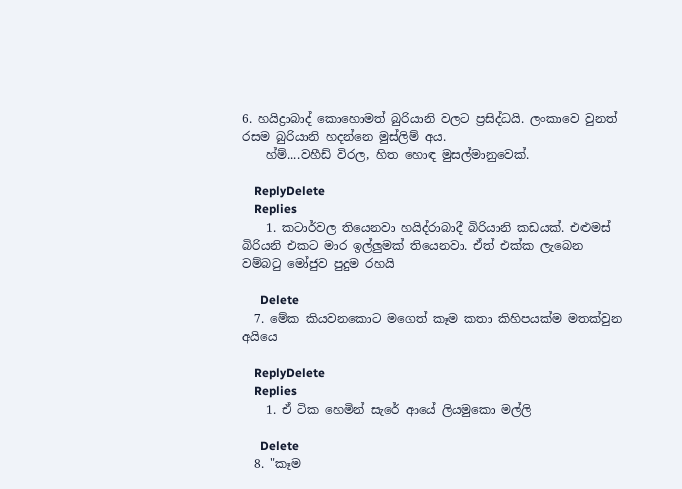6. හයිද්‍රාබාද් කොහොමත් බුරියානි වලට ප්‍රසිද්ධයි. ලංකාවෙ වුනත් රසම බුරියානි හදන්නෙ මුස්ලිම් අය.
    හ්ම්....වහීඩ් විරල, හිත හොඳ මුසල්මානුවෙක්.

    ReplyDelete
    Replies
    1. කටාර්වල තියෙනවා හයිද්රාබාදී බිරියානි කඩයක්. එළුමස් බිරියනි එකට මාර ඉල්ලුමක් තියෙනවා. ඒත් එක්ක ලැබෙන වම්බටු මෝජුව පුදුම රහයි

      Delete
  7. මේක කියවනකොට මගෙත් කෑම කතා කිහිපයක්ම මතක්වුන අයියෙ

    ReplyDelete
    Replies
    1. ඒ ටික හෙමින් සැරේ ආයේ ලියමුකො මල්ලි

      Delete
  8. "කෑම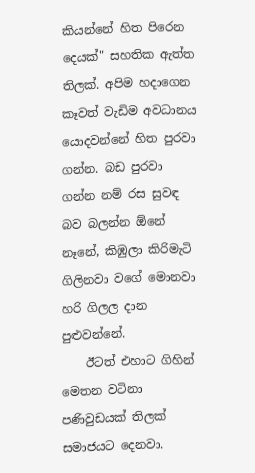කියන්නේ හිත පිරෙන දෙයක්" සහතික ඇත්ත තිලක්. අපිම හදාගෙන කෑවත් වැඩිම අවධානය යොදවන්නේ හිත පුරවා ගන්න. බඩ පුරවා ගන්න නම් රස සුවඳ බව බලන්න ඕනේ නෑනේ, කිඹුලා කිරිමැටි ගිලිනවා වගේ මොනවා හරි ගිලල දාන පුළුවන්නේ.
    ඊටත් එහාට ගිහින් මෙතන වටිනා පණිවුඩයක් තිලක් සමාජයට දෙනවා.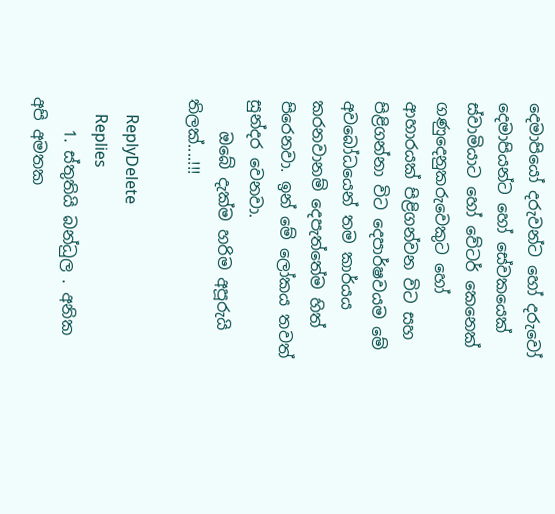දෙමාපියෝ දරුවන්ට හෝ දරුවෝ දෙමාපියන්ට හෝ සේවකයෙක් ස්වාමියාට හෝ වේටර් කෙනෙක් ගණුදෙනුකරුවෙකුට හෝ ආහාරයක් පිළිගන්වන විට සහ පිළිගන්නා විට දෙපාර්ෂවයම මේ අවබෝධයෙන් තම කාර්යය කරනවානම් දෙපැත්තේම හිත් පිරෙනවා. ඉන් මේ ලෝකය තවත් සුන්දර වෙනවා.
    ඔබේ දැක්ම හරිම අපූරුයි තිලක්....!!!

    ReplyDelete
    Replies
    1. ස්තුතියි බන්ධුල . අනික අපි අමතක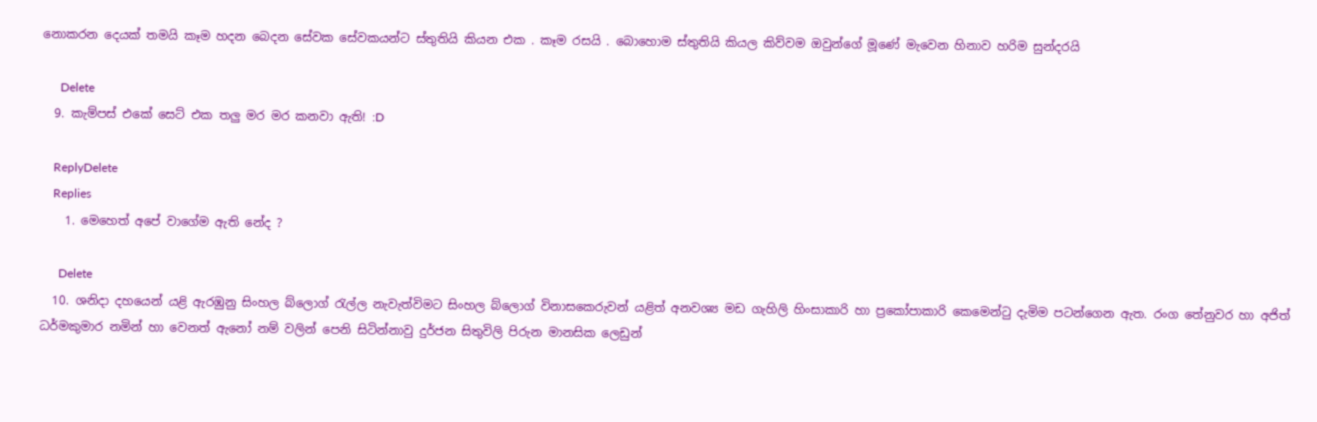නොකරන දෙයක් තමයි කෑම හදන බෙදන සේවක සේවකයන්ට ස්තුතියි කියන එක . කෑම රසයි . බොහොම ස්තුතියි කියල කිව්වම ඔවුන්ගේ මූණේ මැවෙන හිනාව හරිම සුන්දරයි

      Delete
  9. කැම්පස් එකේ සෙට් එක තලු මර මර කනවා ඇති! :D

    ReplyDelete
    Replies
    1. මෙහෙත් අපේ වාගේම ඇති නේද ?

      Delete
  10. ශනිදා දහයෙන් යළි ඇරඹුනු සිංහල බ්ලොග් රැල්ල නැවැත්විමට සිංහල බ්ලොග් විනාසකෙරුවන් යළිත් අනවශ්‍ය මඩ ගැහිලි හිංසාකාරි හා ප්‍රකෝපාකාරි කෙමෙන්ටු දැමිම පටන්ගෙන ඇත. රංග තේනුවර හා අජිත් ධර්මකුමාර නමින් හා වෙනත් ඇනෝ නම් වලින් පෙනි සිටින්නාවු දුර්ජන සිතුවිලි පිරුන මානසික ලෙඩුන්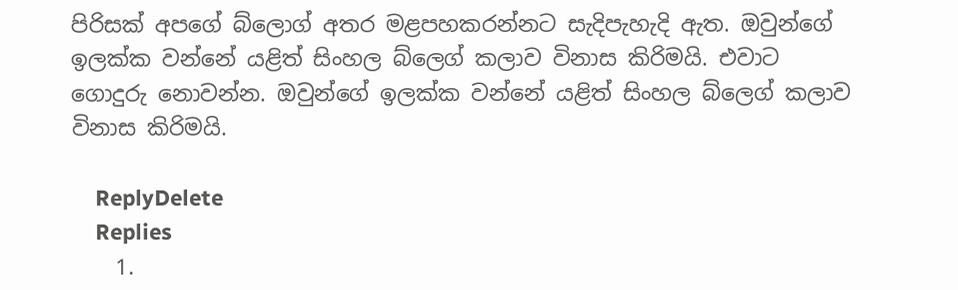පිරිසක් අපගේ බ්ලොග් අතර මළපහකරන්නට සැදිපැහැදි ඇත. ඔවුන්ගේ ඉලක්ක වන්නේ යළිත් සිංහල බ්ලෙග් කලාව විනාස කිරිමයි. එවාට ගොදුරු නොවන්න. ඔවුන්ගේ ඉලක්ක වන්නේ යළිත් සිංහල බ්ලෙග් කලාව විනාස කිරිමයි.

    ReplyDelete
    Replies
    1.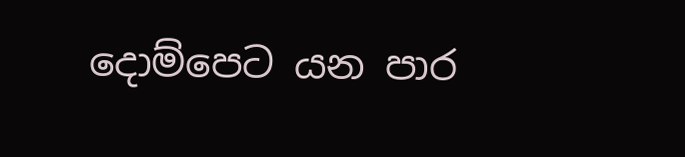දොම්පෙට යන පාර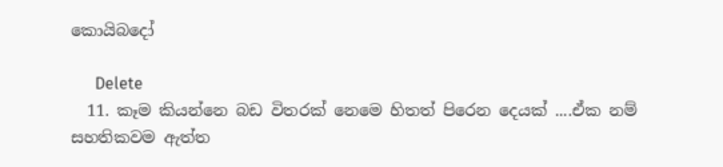කොයිබදෝ

      Delete
  11. කෑම කියන්නෙ බඩ විතරක් නෙමෙ හිතත් පිරෙන දෙයක් ....ඒක නම් සහතිකවම ඇත්ත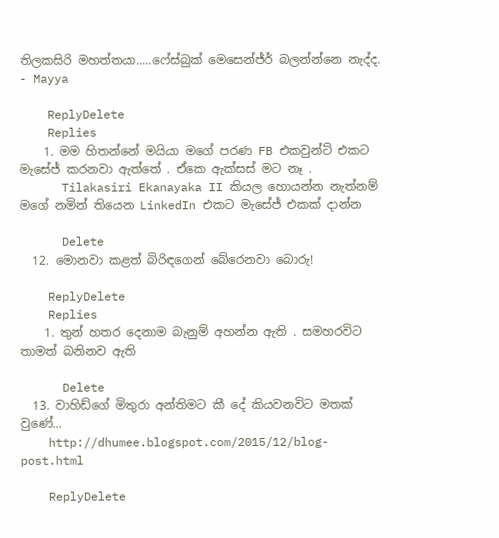තිලකසිරි මහත්තයා.....ෆේස්බුක් මෙසෙන්ජ්ර් බලන්න්නෙ නැද්ද. - Mayya

    ReplyDelete
    Replies
    1. මම හිතන්නේ මයියා මගේ පරණ FB එකවුන්ට් එකට මැසේජ් කරනවා ඇත්තේ . ඒකෙ ඇක්සස් මට නෑ .
      Tilakasiri Ekanayaka II කියල හොයන්න නැත්නම් මගේ නමින් තියෙන LinkedIn එකට මැසේජ් එකක් දාන්න

      Delete
  12. මොනවා කළත් බිරිඳගෙන් බේරෙනවා බොරු!

    ReplyDelete
    Replies
    1. තුන් හතර දෙනාම බැනුම් අහන්න ඇති . සමහරවිට තාමත් බනිනව ඇති

      Delete
  13. වාහිඩ්ගේ මිතුරා අන්තිමට කී දේ කියවනවිට මතක් වුණේ...
    http://dhumee.blogspot.com/2015/12/blog-post.html

    ReplyDelete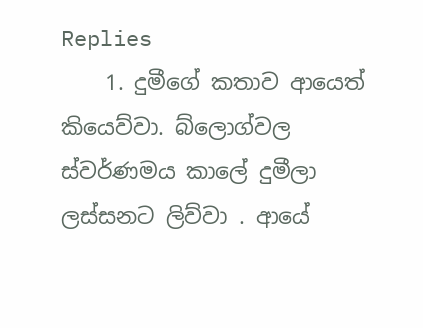Replies
    1. දුමීගේ කතාව ආයෙත් කියෙව්වා. බ්ලොග්වල ස්වර්ණමය කාලේ දුමීලා ලස්සනට ලිව්වා . ආයේ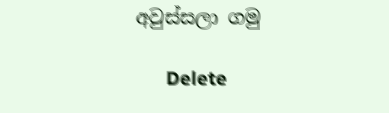අවුස්සලා ගමු

      Delete